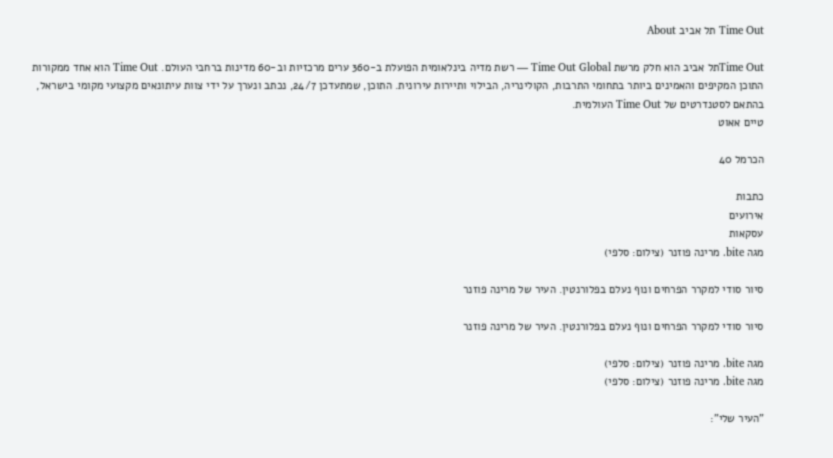Time Out תל אביב About

Time Outתל אביב הוא חלק מרשת Time Out Global — רשת מדיה בינלאומית הפועלת ב-360 ערים מרכזיות וב-60 מדינות ברחבי העולם. Time Out הוא אחד ממקורות התוכן המקיפים והאמינים ביותר בתחומי התרבות, הקולינריה, הבילוי ותיירות עירונית. התוכן, שמתעדכן 24/7, נכתב ונערך על ידי צוות עיתונאים מקצועי מקומי בישראל, בהתאם לסטנדרטים של Time Out העולמית.
טיים אאוט

הכרמל 40

כתבות
אירועים
עסקאות
מגה bite. מרינה פוזנר (צילום: סלפי)

סיור סודי למקרר הפרחים ונוף נעלם בפלורנטין. העיר של מרינה פוזנר

סיור סודי למקרר הפרחים ונוף נעלם בפלורנטין. העיר של מרינה פוזנר

מגה bite. מרינה פוזנר (צילום: סלפי)
מגה bite. מרינה פוזנר (צילום: סלפי)

"העיר שלי":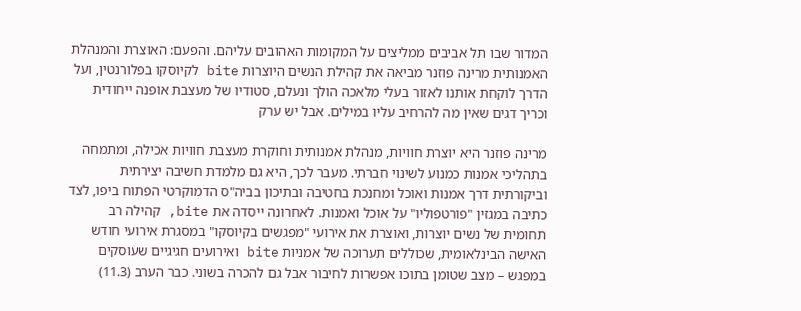המדור שבו תל אביבים ממליצים על המקומות האהובים עליהם. והפעם: האוצרת והמנהלת האמנותית מרינה פוזנר מביאה את קהילת הנשים היוצרות bite לקיוסקו בפלורנטין, ועל הדרך לוקחת אותנו לאזור בעלי מלאכה הולך ונעלם, סטודיו של מעצבת אופנה ייחודית וכריך דגים שאין מה להרחיב עליו במילים. אבל יש ערק

מרינה פוזנר היא יוצרת חוויות, מנהלת אמנותית וחוקרת מעצבת חוויות אכילה, ומתמחה בתהליכי אמנות כמנוע לשינוי חברתי. מעבר לכך, היא גם מלמדת חשיבה יצירתית וביקורתית דרך אמנות ואוכל ומחנכת בחטיבה ובתיכון בביה"ס הדמוקרטי הפתוח ביפו, לצד כתיבה במגזין "פורטפוליו" על אוכל ואמנות. לאחרונה ייסדה את bite, קהילה רב תחומית של נשים יוצרות, ואוצרת את אירועי "מפגשים בקיוסקו" במסגרת אירועי חודש האישה הבינלאומית, שכוללים תערוכה של אמניות bite ואירועים חגיגיים שעוסקים במפגש – מצב שטומן בתוכו אפשרות לחיבור אבל גם להכרה בשוני. כבר הערב (11.3)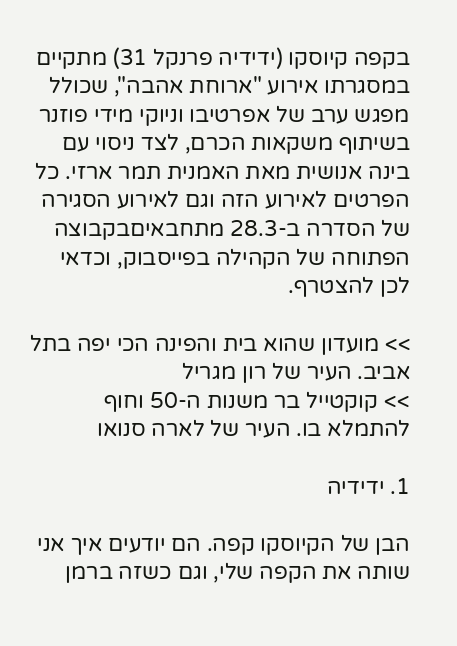בקפה קיוסקו (ידידיה פרנקל 31) מתקיים במסגרתו אירוע "ארוחת אהבה", שכולל מפגש ערב של אפרטיבו וניוקי מידי פוזנר בשיתוף משקאות הכרם, לצד ניסוי עם בינה אנושית מאת האמנית תמר ארזי. כל הפרטים לאירוע הזה וגם לאירוע הסגירה של הסדרה ב-28.3 מתחבאיםבקבוצה הפתוחה של הקהילה בפייסבוק, וכדאי לכן להצטרף.

>> מועדון שהוא בית והפינה הכי יפה בתל אביב. העיר של רון מגריל
>> קוקטייל בר משנות ה-50 וחוף להתמלא בו. העיר של לארה סנואו

1. ידידיה

הבן של הקיוסקו קפה. הם יודעים איך אני שותה את הקפה שלי, וגם כשזה ברמן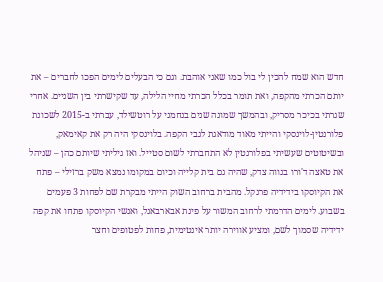חדש הוא שמח להכין לי בול כמו שאני אוהבת. וגם כי הבעלים לימים הפכו לחברים – את יותם הכרתי מהקפה, ואת תומר בכלל הכרתי מחיי הלילה, עד שקישרתי בין השניים. אחרי שגרתי בכיכר מסריק, ובהמשך שמונה שנים בנחמני על רוטשילד, עברתי ב-2015 לשכונת פלורנטין-לוינסקי והייתי מאוד מודאגת לגבי הקפה. בלוינסקי היה רק את קאימאק, ובשיטוטים שעשיתי בפלורנטין לא התחברתי לשום סטייל. ואז גיליתי שיותם כהן – שניהל את טאצה ד'ורו בנווה צדק, שהיה גם בית קלייה וכיום במקומו נמצא משק ברזילי – פתח את הקיוסקו בידידיה פרנקל. מהבית ברחוב השוק הייתי מבקרת שם לפחות 3 פעמים בשבוע. לימים הדרמתי לרחוב המשור על פינת אבארבאנל, ואנשי הקיוסקו פתחו את קפה ידידיה שסמוך לשם, ומציע אווירה יותר אינטימית, פחות לפטופים וחצר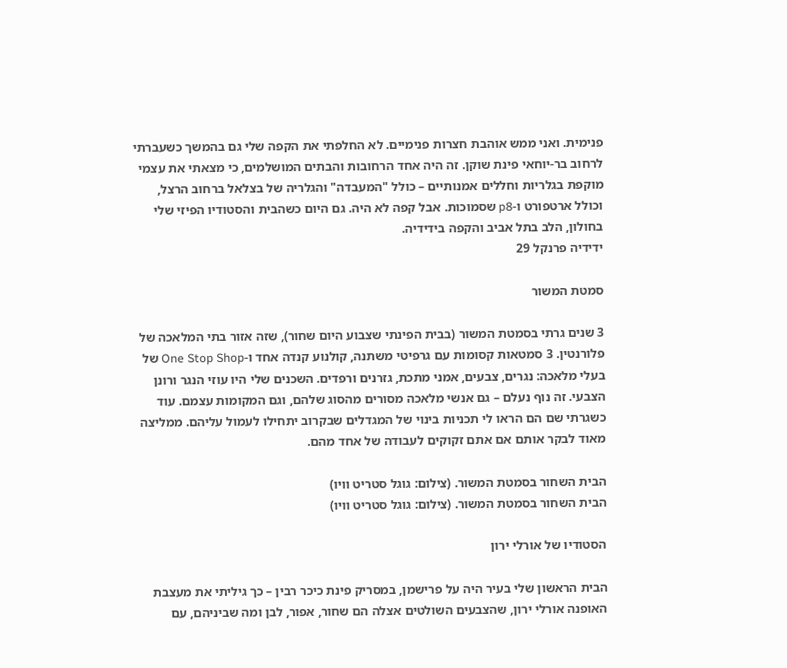פנימית. ואני ממש אוהבת חצרות פנימיים. לא החלפתי את הקפה שלי גם בהמשך כשעברתי לרחוב בר-יוחאי פינת שוקן. זה היה אחד הרחובות והבתים המושלמים, כי מצאתי את עצמי מוקפת בגלריות וחללים אמנותיים – כולל "המעבדה" והגלריה של בצלאל ברחוב הרצל, וכולל ארטפורט ו-p8 שסמוכות. אבל קפה לא היה. גם היום כשהבית והסטודיו הפיזי שלי בחולון, הלב בתל אביב והקפה בידידיה.
ידידיה פרנקל 29

סמטת המשור

3 שנים גרתי בסמטת המשור (בבית הפינתי שצבוע היום שחור), שזה אזור בתי המלאכה של פלורנטין. 3 סמטאות קסומות עם גרפיטי משתנה, קולנוע קנדה אחד ו-One Stop Shop של בעלי מלאכה: נגרים, צבעים, אמני מתכת, גזרנים ורפדים. השכנים שלי היו עוזי הנגר ורונן הצבעי. זה נוף נעלם – גם אנשי מלאכה מסורים מהסוג שלהם, וגם המקומות עצמם. עוד כשגרתי שם הם הראו לי תכניות בינוי של המגדלים שבקרוב יתחילו לעמול עליהם. ממליצה מאוד לבקר אותם אם אתם זקוקים לעבודה של אחד מהם.

הבית השחור בסמטת המשור. (צילום: גוגל סטריט וויו)
הבית השחור בסמטת המשור. (צילום: גוגל סטריט וויו)

הסטודיו של אורלי ירון

הבית הראשון שלי בעיר היה על פרישמן, במסריק פינת כיכר רבין – כך גיליתי את מעצבת האופנה אורלי ירון, שהצבעים השולטים אצלה הם שחור, אפור, לבן ומה שביניהם, עם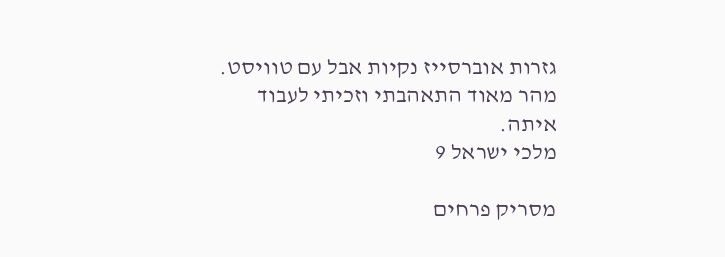גזרות אוברסייז נקיות אבל עם טוויסט. מהר מאוד התאהבתי וזכיתי לעבוד איתה.
מלכי ישראל 9

מסריק פרחים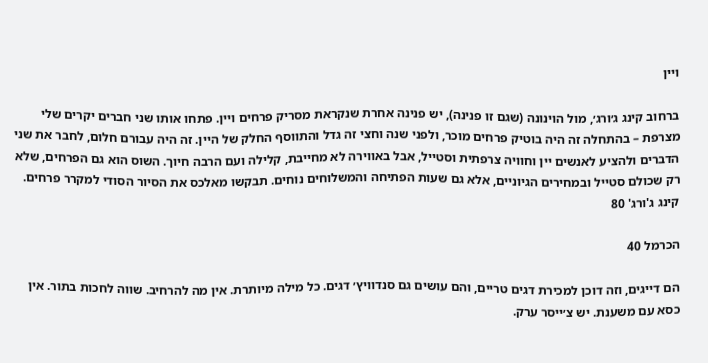ויין

ברחוב קינג ג׳ורג׳, מול הוינונה (שגם זו פנינה), יש פנינה אחרת שנקראת מסריק פרחים ויין. פתחו אותו שני חברים יקרים שלי מצרפת – בהתחלה זה היה בוטיק פרחים מוכר, ולפני שנה וחצי זה גדל והתווסף החלק של היין. זה היה עבורם חלום, לחבר את שני הדברים ולהציע לאנשים יין וחוויה צרפתית וסטייל, אבל באווירה לא מחייבת, קלילה ועם הרבה חיוך. השוס הוא גם הפרחים, שלא רק שכולם סטייל ובמחירים הגיוניים, אלא גם שעות הפתיחה והמשלוחים נוחים. תבקשו מאלכס את הסיור הסודי למקרר פרחים.
קינג ג'ורג' 80

הכרמל 40

הם דייגים, וזה דוכן למכירת דגים טריים, והם עושים גם סנדוויץ׳ דגים. כל מילה מיותרת. אין מה להרחיב. שווה לחכות בתור. אין כסא עם משענת. יש צ׳ייסר ערק.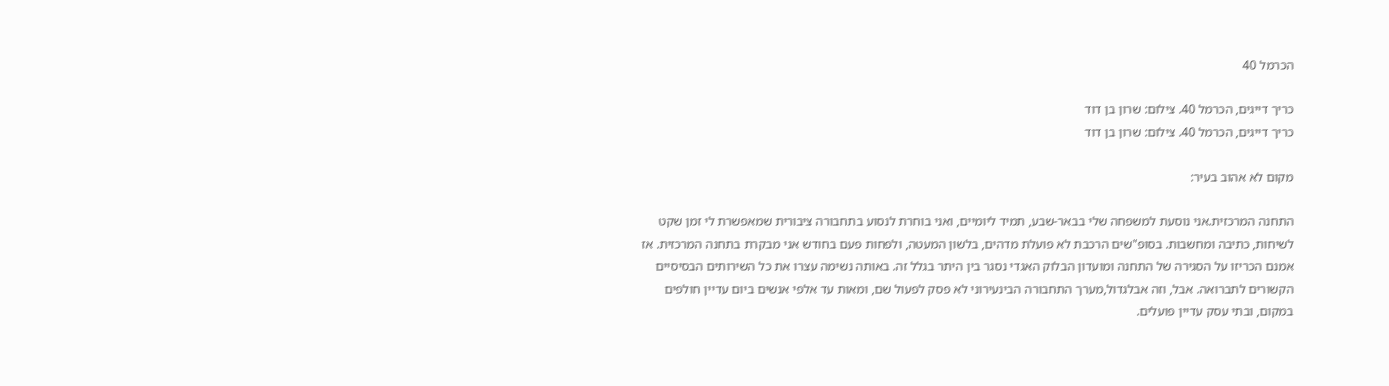הכרמל 40

כריך דייגים, הכרמל 40. צילום: שרון בן דוד
כריך דייגים, הכרמל 40. צילום: שרון בן דוד

מקום לא אהוב בעיר:

התחנה המרכזית.אני נוסעת למשפחה שלי בבאר-שבע, תמיד ליומיים, ואני בוחרת לנסוע בתחבורה ציבורית שמאפשרת לי זמן שקט לשיחות, כתיבה ומחשבות. בסופ"שים הרכבת לא פועלת מדהים, בלשון המעטה, ולפחות פעם בחודש אני מבקרת בתחנה המרכזית. אז אמנם הכריזו על הסגירה של התחנה ומועדון הבלוק האגדי נסגר בין היתר בגלל זה. באותה נשימה עצרו את כל השירותים הבסיסיים הקשורים לתברואה. אבל, וזה אבלגדול,מערך התחבורה הבינעירוני לא פסק לפעול שם, ומאות עד אלפי אנשים ביום עדיין חולפים במקום, ובתי עסק עדיין פועלים.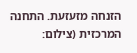הזנחה מזעזעת. התחנה המרכזית (צילום: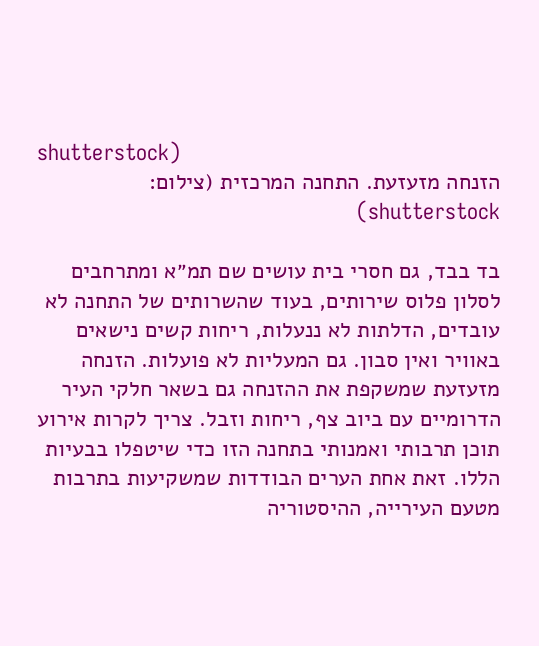shutterstock)
הזנחה מזעזעת. התחנה המרכזית (צילום: shutterstock)

בד בבד, גם חסרי בית עושים שם תמ״א ומתרחבים לסלון פלוס שירותים, בעוד שהשרותים של התחנה לא עובדים, הדלתות לא ננעלות, ריחות קשים נישאים באוויר ואין סבון. גם המעליות לא פועלות. הזנחה מזעזעת שמשקפת את ההזנחה גם בשאר חלקי העיר הדרומיים עם ביוב צף, ריחות וזבל. צריך לקרות אירוע תוכן תרבותי ואמנותי בתחנה הזו כדי שיטפלו בבעיות הללו. זאת אחת הערים הבודדות שמשקיעות בתרבות מטעם העירייה, ההיסטוריה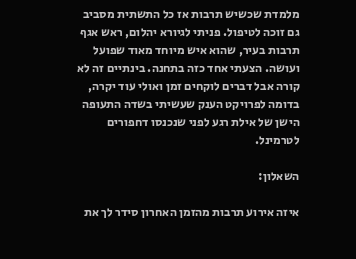מלמדת שכשיש תרבות אז כל התשתית מסביב גם זוכה לטיפול. פניתי לגיורא יהלום, ראש אגף תרבות בעיר, שהוא איש מיוחד מאוד שפועל ועושה. הצעתי אחד כזה בתחנה. בינתיים זה לא קורה אבל דברים לוקחים זמן ואולי עוד יקרה, בדומה לפרויקט הענק שעשיתי בשדה התעופה הישן של אילת רגע לפני שנכנסו דחפורים לטרמינל.

השאלון:

איזה אירוע תרבות מהזמן האחרון סידר לך את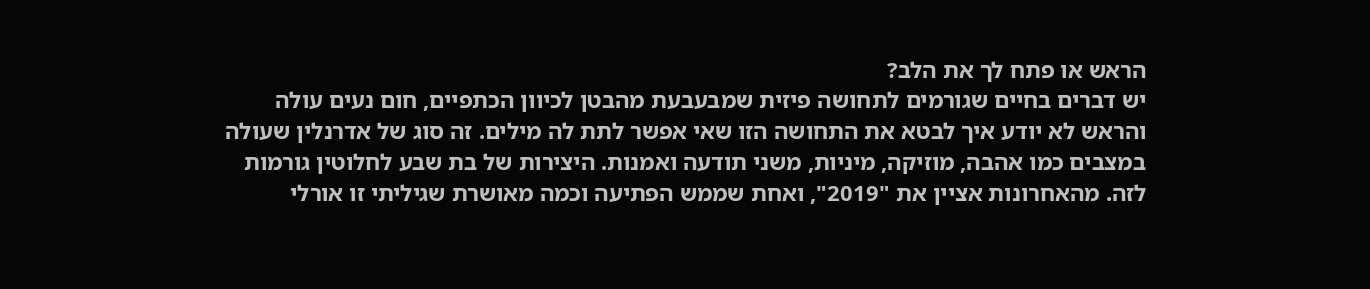הראש או פתח לך את הלב?
יש דברים בחיים שגורמים לתחושה פיזית שמבעבעת מהבטן לכיוון הכתפיים, חום נעים עולה והראש לא יודע איך לבטא את התחושה הזו שאי אפשר לתת לה מילים. זה סוג של אדרנלין שעולה במצבים כמו אהבה, מוזיקה, מיניות, משני תודעה ואמנות. היצירות של בת שבע לחלוטין גורמות לזה. מהאחרונות אציין את "2019", ואחת שממש הפתיעה וכמה מאושרת שגיליתי זו אורלי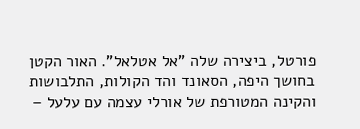פורטל, ביצירה שלה "אל אטלאל". האור הקטן בחושך היפה, הסאונד והד הקולות, התלבושות והקינה המטורפת של אורלי עצמה עם עלעל –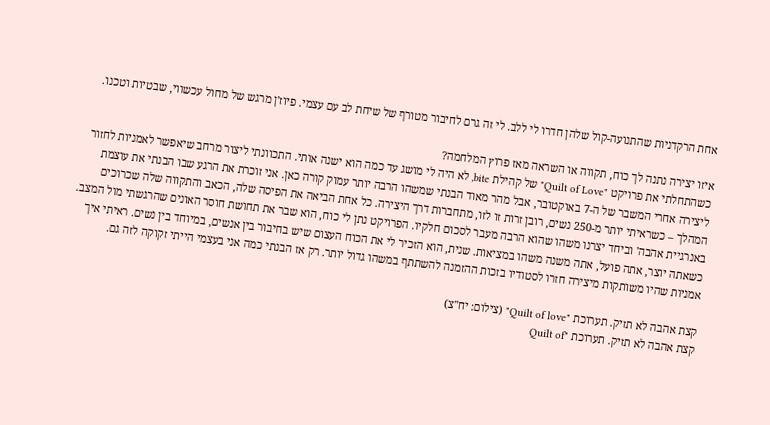אחת הרקדניות שהתנועה-קול שלהן חדרו לי ללב. לי זה גרם לחיבור מטורף של שיחת לב עם עצמי. פיוז'ן מרגש של מחול עכשווי, שבטיות וטכנו.

איזו יצירה נתנה לך כוח, תקווה או השראה מאז פרוץ המלחמה?
כשהתחלתי את פרויקט "Quilt of Love" של קהילת bite, לא היה לי מושג עד כמה הוא ישנה אותי. התכוונתי ליצור מרחב שיאפשר לאמניות לחזור ליצירה אחרי המשבר של ה-7 באוקטובר, אבל מהר מאוד הבנתי שמשהו הרבה יותר עמוק קורה כאן. אני זוכרת את הרגע שבו הבנתי את עוצמת המהלך – כשראיתי יותר מ-250 נשים, רובן זרות זו לזו, מתחברות דרך היצירה. כל אחת הביאה את הפיסה שלה, הכאב והתקווה שלה שכרוכים באנרגיית אהבה' וביחד יצרנו משהו שהוא הרבה מעבר לסכום חלקיו. הפרויקט נתן לי כוח, הוא שבר את תחושת חוסר האונים שהרגשתי מול המצב. כשאתה יוצר, אתה פועל, אתה משנה משהו במציאות. שנית, הוא הזכיר לי את הכוח העצום שיש בחיבור בין אנשים, במיוחד בין נשים. ראיתי איך אמניות שהיו משותקות מיצירה חזרו לסטודיו בזכות ההזמנה להשתתף במשהו גדול יותר. רק אז הבנתי כמה אני בעצמי הייתי זקוקה לזה גם.

קצת אהבה לא תזיק. תערוכת "Quilt of love" (צילום: יח"צ)
קצת אהבה לא תזיק. תערוכת "Quilt of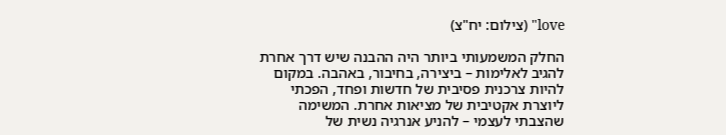love" (צילום: יח"צ)

החלק המשמעותי ביותר היה ההבנה שיש דרך אחרת להגיב לאלימות – ביצירה, בחיבור, באהבה. במקום להיות צרכנית פסיבית של חדשות ופחד, הפכתי ליוצרת אקטיבית של מציאות אחרת. המשימה שהצבתי לעצמי – להניע אנרגיה נשית של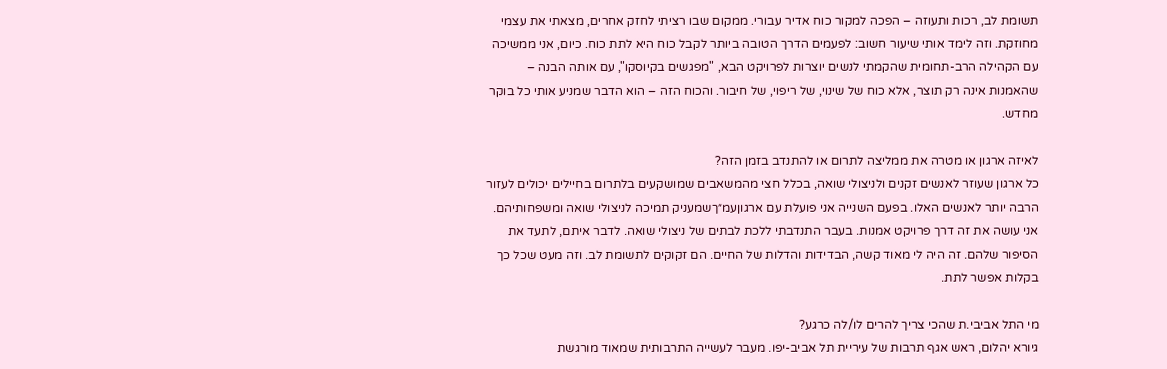תשומת לב, רכות ותעוזה – הפכה למקור כוח אדיר עבורי. ממקום שבו רציתי לחזק אחרים, מצאתי את עצמי מחוזקת. וזה לימד אותי שיעור חשוב: לפעמים הדרך הטובה ביותר לקבל כוח היא לתת כוח. כיום, אני ממשיכה עם הקהילה הרב-תחומית שהקמתי לנשים יוצרות לפרויקט הבא, "מפגשים בקיוסקו", עם אותה הבנה – שהאמנות אינה רק תוצר, אלא כוח של שינוי, של ריפוי, של חיבור. והכוח הזה – הוא הדבר שמניע אותי כל בוקר מחדש.

לאיזה ארגון או מטרה את ממליצה לתרום או להתנדב בזמן הזה?
כל ארגון שעוזר לאנשים זקנים ולניצולי שואה, בכלל חצי מהמשאבים שמושקעים בלתרום בחיילים יכולים לעזור הרבה יותר לאנשים האלו. בפעם השנייה אני פועלת עם ארגוןעמ״ךשמעניק תמיכה לניצולי שואה ומשפחותיהם. אני עושה את זה דרך פרויקט אמנות. בעבר התנדבתי ללכת לבתים של ניצולי שואה. לדבר איתם, לתעד את הסיפור שלהם. זה היה לי מאוד קשה, הבדידות והדלות של החיים. הם זקוקים לתשומת לב. וזה מעט שכל כך בקלות אפשר לתת.

מי התל אביבי.ת שהכי צריך להרים לו/לה כרגע?
גיורא יהלום, ראש אגף תרבות של עיריית תל אביב-יפו. מעבר לעשייה התרבותית שמאוד מורגשת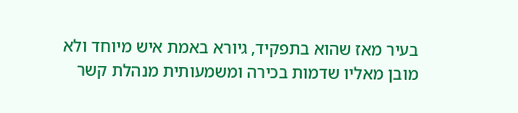בעיר מאז שהוא בתפקיד, גיורא באמת איש מיוחד ולא מובן מאליו שדמות בכירה ומשמעותית מנהלת קשר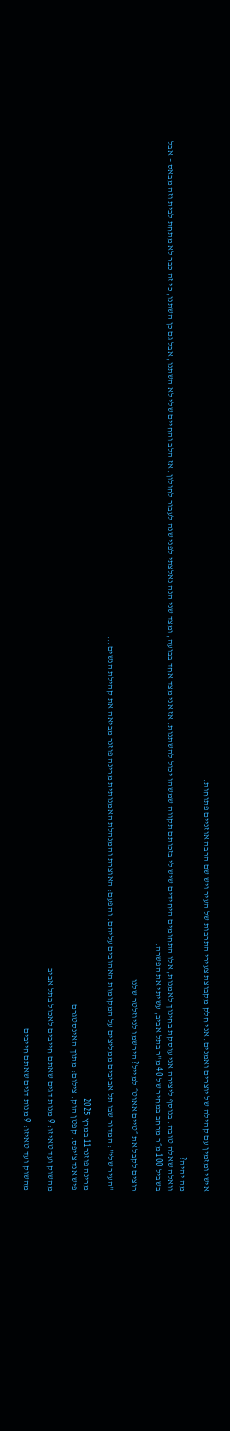אישי ומזמין עם קהילה של יוצרים ואמנים. אני חלק מקבוצת צעירי התרבות של העיר ויש שם הרבה אוזניים פתוחות.

מה יהיה?
וואלה שאלה טובה. בנוסף ליצירה אני עוסקת בחינוך לאמנות, אלו התחומים היחידים שיש לי בזכותם תקווה שמשהו יכול להשתנות. אז אני מצד אחד בבועה, ומצד שני הנה נאלצתי לפני שנה לעבור לחולון. אז הלב והחיים שלי לא השתנו, אבל גם כן השתנו, כי זה כבר לא מתחת לבית וזה מבאס – אבל בשביל 100 מ״ר מרחב במחיר של 40 מ"ר בתל אביב, עשיתי את הפשרה.

רוצים לקבל את ״טיים אאוט״ למייל? הירשמו לניוזלטר שלנו

"העיר שלי": המדור שבו תל אביבים ממליצים על המקומות האהובים עליהם. והפעם: האוצרת והמנהלת האמנותית מרינה פוזנר מביאה את קהילת הנשים...

מרינה פוזנר11 במרץ 2025
פיש אנד צ'יפס. קפטן הוק. צילום: מתוך האינסטגרם

מהשוק ועד טאיזו: 9 מנות דגים שאתם חייבים לאכול בתל אביב

מהשוק ועד טאיזו: 9 מנות דגים שאתם חייבים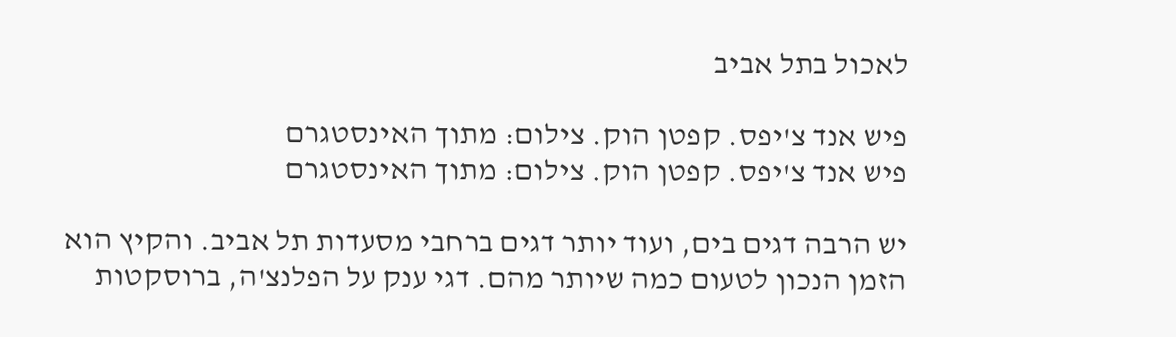לאכול בתל אביב

פיש אנד צ'יפס. קפטן הוק. צילום: מתוך האינסטגרם
פיש אנד צ'יפס. קפטן הוק. צילום: מתוך האינסטגרם

יש הרבה דגים בים, ועוד יותר דגים ברחבי מסעדות תל אביב. והקיץ הוא הזמן הנכון לטעום כמה שיותר מהם. דגי ענק על הפלנצ'ה, ברוסקטות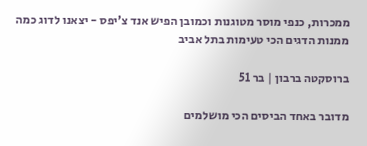ממכרות, כנפי מוסר מטוגנות וכמובן הפיש אנד צ'יפס - יצאנו לדוג כמה ממנות הדגים הכי טעימות בתל אביב

ברוסקטה ברבון | בר 51

מדובר באחד הביסים הכי מושלמים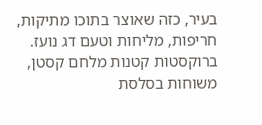בעיר, כזה שאוצר בתוכו מתיקות, חריפות, מליחות וטעם דג נועז. ברוקסטות קטנות מלחם קסטן, משוחות בסלסת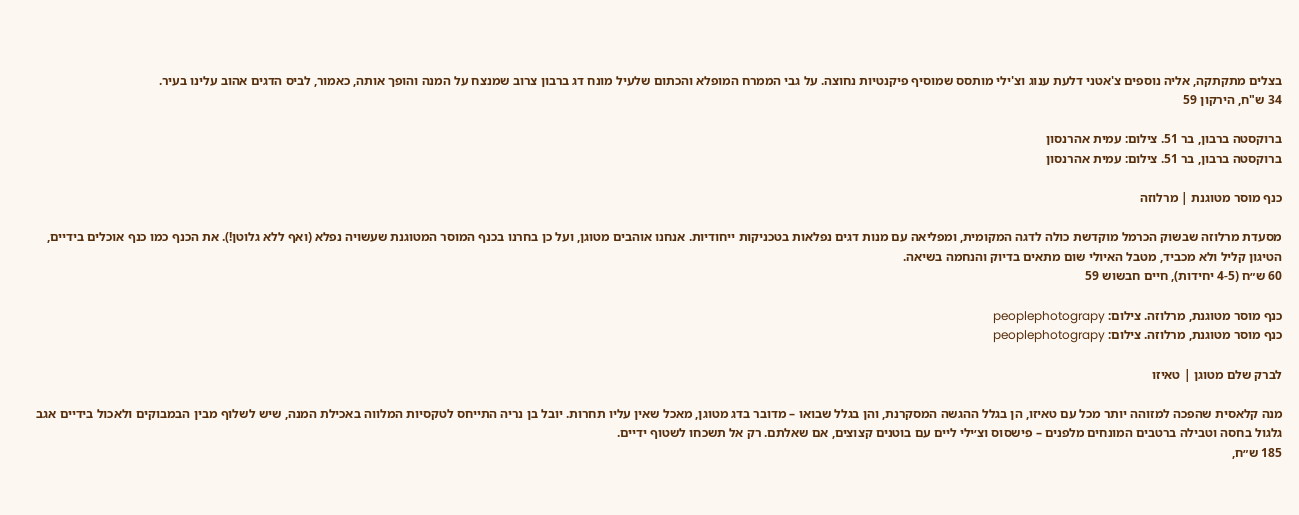בצלים מתקתקה, אליה נוספים צ'אטני דלעת ענוג וצ'ילי מותסס שמוסיף פיקנטיות נחוצה. על גבי הממרח המופלא והכתום שלעיל מונח דג ברבון צרוב שמנצח על המנה והופך אותה, כאמור, לביס הדגים אהוב עלינו בעיר.
34 ש"ח, הירקון 59

ברוקסטה ברבון, בר 51. צילום: עמית אהרנסון
ברוקסטה ברבון, בר 51. צילום: עמית אהרנסון

כנף מוסר מטוגנת | מרלוזה

מסעדת מרלוזה שבשוק הכרמל מוקדשת כולה לדגה המקומית, ומפליאה עם מנות דגים נפלאות בטכניקות ייחודיות. אנחנו אוהבים מטוגן, ועל כן בחרנו בכנף המוסר המטוגנת שעשויה נפלא (ואף ללא גלוטן!). את הכנף כמו כנף אוכלים בידיים, הטיגון קליל ולא מכביד, מטבל האיולי שום מתאים בדיוק והנחמה בשיאה.
60 ש״ח (4-5 יחידות), חיים חבשוש 59

כנף מוסר מטוגנת, מרלוזה. צילום: peoplephotograpy
כנף מוסר מטוגנת, מרלוזה. צילום: peoplephotograpy

לברק שלם מטוגן | טאיזו

מנה קלאסית שהפכה למזוהה יותר מכל עם טאיזו, הן בגלל ההגשה המסקרנת, והן בגלל שבואו – מדובר בדג מטוגן, מאכל שאין עליו תחרות. יובל בן נריה התייחס לטקסיות המלווה באכילת המנה, שיש לשלוף מבין הבמבוקים ולאכול בידיים אגב גלגול בחסה וטבילה ברטבים המונחים מלפנים – פישסוס וצ׳ילי ליים עם בוטנים קצוצים, אם שאלתם. רק אל תשכחו לשטוף ידיים.
185 ש״ח,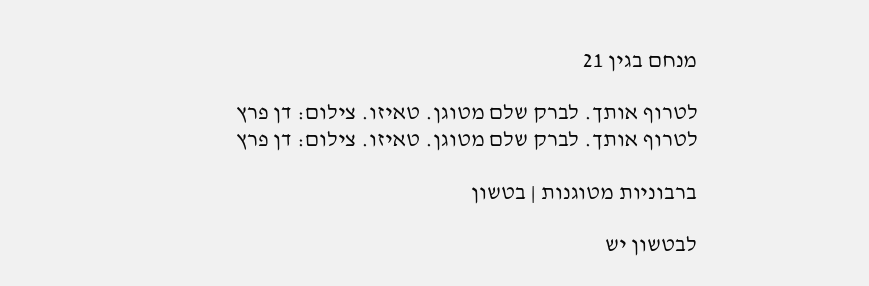מנחם בגין 21

לטרוף אותך. לברק שלם מטוגן. טאיזו. צילום: דן פרץ
לטרוף אותך. לברק שלם מטוגן. טאיזו. צילום: דן פרץ

ברבוניות מטוגנות | בטשון

לבטשון יש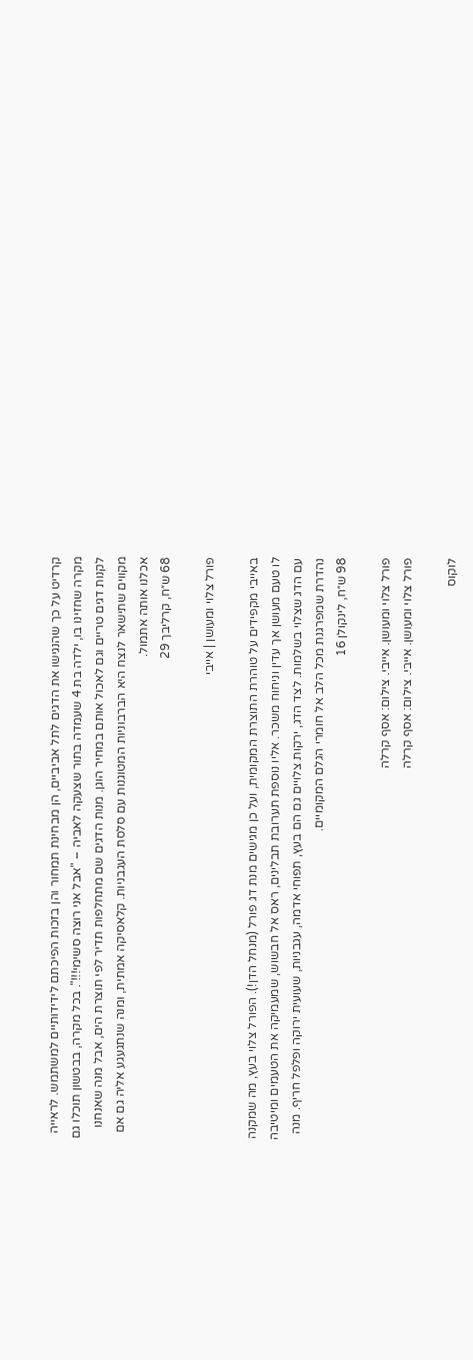קרדיט על כך שהנגישו את הדגים לתל אביביים, הן מבחינת תמחור והן בזכות הפיכתם לידידותיים למשתמש. לראייה מקרה שחזינו בו, ילדה בת 4 שעמדה בתור שצעקה לאביה – "אבל אני רוצה סשימי!!!". בכל מקרה, בבטשון תוכלו גם לקנות דגים טריים וגם לאכול אותם במחיר הוגן. מנות הדגים שם מתחלפות תדיר לפי תוצרת הים, אבל מנה שאנחנו מקווים שתישאר לנצח היא הברבוניות המטוגנות עם סלסת העגבניות. קלאסיקה אמתית, ומנה שנתגעגע אליה גם אם אכלנו אותה אתמול.
68 ש״ח, קרליבך 29

פורל צלוי ומעושן | אייבי

באייבי מקפידים על טוהרת התוצרת המקומית, ועל כן מגישים מנת דג פורל (מנחל הדן!). הפורל צלוי בעץ, מה שמקנה לו טעם מעושן אך עדין וניחוח משכר. אליו נוספת תערובת תבלינים, ראס אל חבשוש, שמעמיקה את הטעמים ומיטיבה עם הדג שצלוי בשלמות. לצד הדג, ירקות צלויים גם הם בעץ, תפוחי אדמה, עגבניות, שעועית ירוקה ופלפל חריף. מנה נהדרת שמפרגנת מכל הלב אל חומרי הגלם המקומיים.
98 ש״ח, לינקולן 16

פורל צלוי ומעושן. אייבי. צילום: אסף קרלה
פורל צלוי ומעושן. אייבי. צילום: אסף קרלה

לוקוס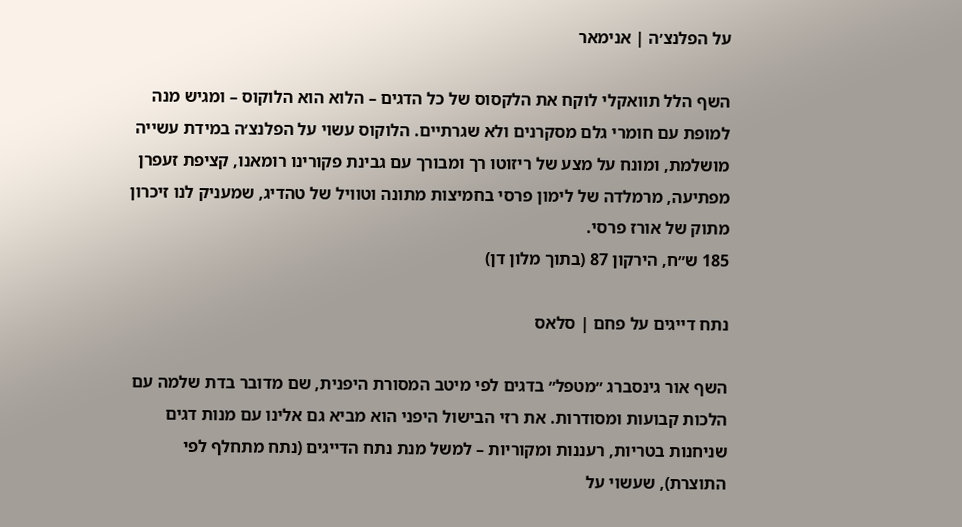על הפלנצ׳ה | אנימאר

השף הלל תוואקלי לוקח את הלקסוס של כל הדגים – הלוא הוא הלוקוס – ומגיש מנה למופת עם חומרי גלם מסקרנים ולא שגרתיים. הלוקוס עשוי על הפלנצ׳ה במידת עשייה מושלמת, ומונח על מצע של ריזוטו רך ומבורך עם גבינת פקורינו רומאנו, קציפת זעפרן מפתיעה, מרמלדה של לימון פרסי בחמיצות מתונה וטוויל של טהדיג, שמעניק לנו זיכרון מתוק של אורז פרסי.
185 ש״ח, הירקון 87 (בתוך מלון דן)

נתח דייגים על פחם | סלאס

השף אור גינסברג ״מטפל״ בדגים לפי מיטב המסורת היפנית, שם מדובר בדת שלמה עם הלכות קבועות ומסודרות. את רזי הבישול היפני הוא מביא גם אלינו עם מנות דגים שניחנות בטריות, רעננות ומקוריות – למשל מנת נתח הדייגים (נתח מתחלף לפי התוצרת), שעשוי על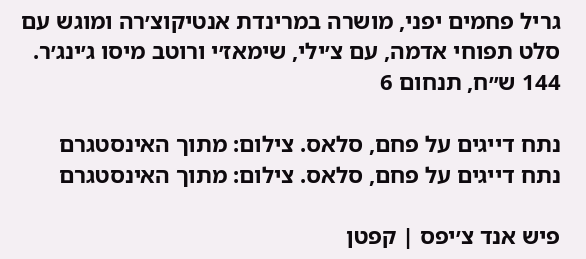גריל פחמים יפני, מושרה במרינדת אנטיקוצ׳רה ומוגש עם סלט תפוחי אדמה, עם צ׳ילי, שימאז׳י ורוטב מיסו ג׳ינג׳ר.
144 ש״ח, תנחום 6

נתח דייגים על פחם, סלאס. צילום: מתוך האינסטגרם
נתח דייגים על פחם, סלאס. צילום: מתוך האינסטגרם

פיש אנד צ׳יפס | קפטן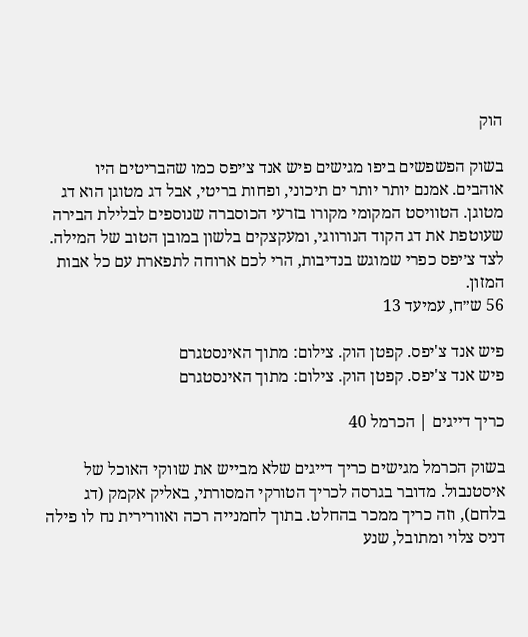הוק

בשוק הפשפשים ביפו מגישים פיש אנד צ׳יפס כמו שהבריטים היו אוהבים. אמנם יותר יותר ים תיכוני, ופחות בריטי, אבל דג מטוגן הוא דג מטוגן. הטוויסט המקומי מקורו בזרעי הכוסברה שנוספים לבלילת הבירה שעוטפת את דג הקוד הנורווגי, ומעקצקים בלשון במובן הטוב של המילה. לצד צ׳יפס כפרי שמוגש בנדיבות, הרי לכם ארוחה לתפארת עם כל אבות המזון.
56 ש״ח, עמיעד 13

פיש אנד צ'יפס. קפטן הוק. צילום: מתוך האינסטגרם
פיש אנד צ'יפס. קפטן הוק. צילום: מתוך האינסטגרם

כריך דייגים | הכרמל 40

בשוק הכרמל מגישים כריך דייגים שלא מבייש את שווקי האוכל של איסטנבול. מדובר בגרסה לכריך הטורקי המסורתי, באליק אקמק (דג בלחם), וזה כריך ממכר בהחלט. בתוך לחמנייה רכה ואוורירית נח לו פילה דניס צלוי ומתובל, שנע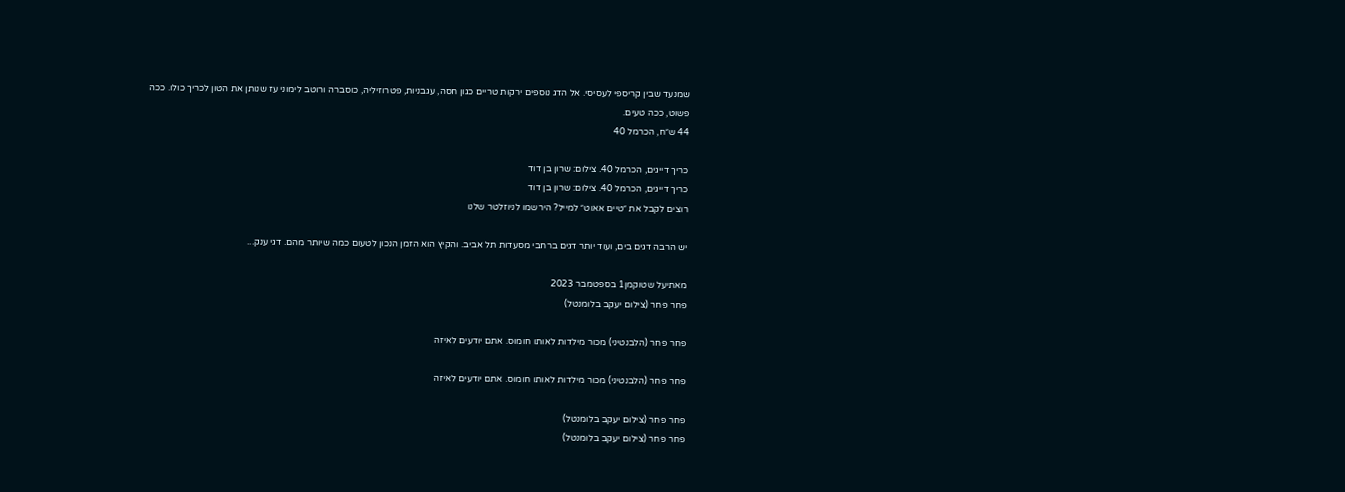שמנעד שבין קריספי לעסיסי. אל הדג נוספים ירקות טריים כגון חסה, עגבניות, פטרוזיליה, כוסברה ורוטב לימוני עז שנותן את הטון לכריך כולו. ככה פשוט, ככה טעים.
44 ש״ח, הכרמל 40

כריך דייגים, הכרמל 40. צילום: שרון בן דוד
כריך דייגים, הכרמל 40. צילום: שרון בן דוד
רוצים לקבל את ״טיים אאוט״ למייל? הירשמו לניוזלטר שלנו

יש הרבה דגים בים, ועוד יותר דגים ברחבי מסעדות תל אביב. והקיץ הוא הזמן הנכון לטעום כמה שיותר מהם. דגי ענק...

מאתיעל שטוקמן1 בספטמבר 2023
פחר פחר (צילום יעקב בלומנטל)

פחר פחר (הלבנטיני) מכור מילדות לאותו חומוס. אתם יודעים לאיזה

פחר פחר (הלבנטיני) מכור מילדות לאותו חומוס. אתם יודעים לאיזה

פחר פחר (צילום יעקב בלומנטל)
פחר פחר (צילום יעקב בלומנטל)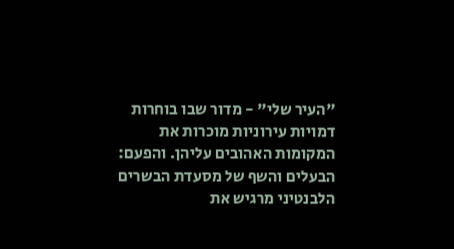"העיר שלי" - מדור שבו בוחרות דמויות עירוניות מוכרות את המקומות האהובים עליהן. והפעם: הבעלים והשף של מסעדת הבשרים הלבנטיני מרגיש את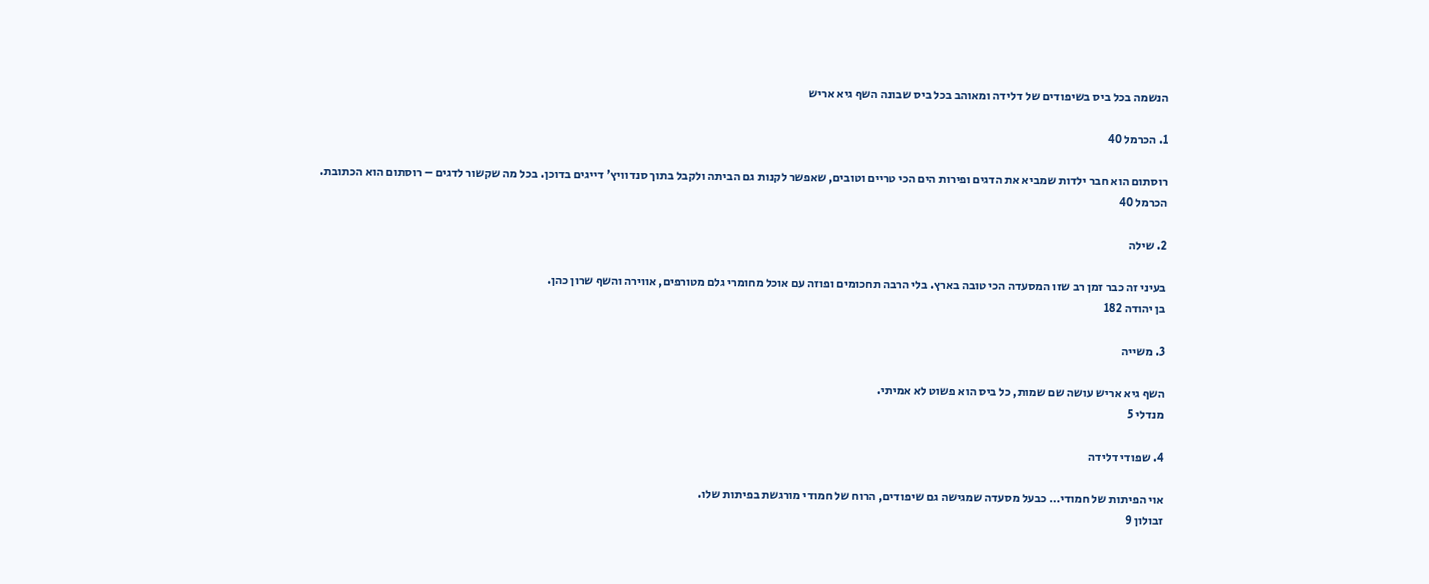הנשמה בכל ביס בשיפודים של דלידה ומאוהב בכל ביס שבונה השף גיא אריש

1. הכרמל 40

רוסתום הוא חבר ילדות שמביא את הדגים ופירות הים הכי טריים וטובים, שאפשר לקנות גם הביתה ולקבל בתוך סנדוויץ' דייגים בדוכן. בכל מה שקשור לדגים – רוסתום הוא הכתובת.
הכרמל 40

2. שילה

בעיני זה כבר זמן רב שזו המסעדה הכי טובה בארץ. בלי הרבה תחכומים ופוזה עם אוכל מחומרי גלם מטורפים, אווירה והשף שרון כהן.
בן יהודה 182

3. משייה

השף גיא אריש עושה שם שמות, כל ביס הוא פשוט לא אמיתי.
מנדלי 5

4. שפודי דלידה

אוי הפיתות של חמודי… כבעל מסעדה שמגישה גם שיפודים, הרוח של חמודי מורגשת בפיתות שלו.
זבולון 9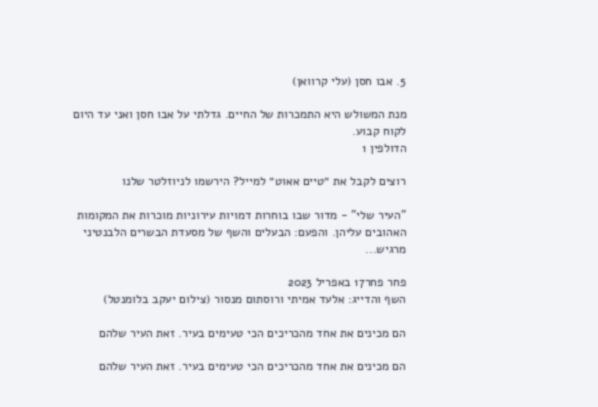5. אבו חסן (עלי קרוואן)

מנת המשולש היא התמכרות של החיים. גדלתי על אבו חסן ואני עד היום לקוח קבוע.
הדולפין 1

רוצים לקבל את ״טיים אאוט״ למייל? הירשמו לניוזלטר שלנו

"העיר שלי" - מדור שבו בוחרות דמויות עירוניות מוכרות את המקומות האהובים עליהן. והפעם: הבעלים והשף של מסעדת הבשרים הלבנטיני מרגיש...

פחר פחר17 באפריל 2023
השף והדייג: אלעד אמיתי ורוסתום מנסור (צילום יעקב בלומנטל)

הם מכינים את אחד מהכריכים הכי טעימים בעיר. זאת העיר שלהם

הם מכינים את אחד מהכריכים הכי טעימים בעיר. זאת העיר שלהם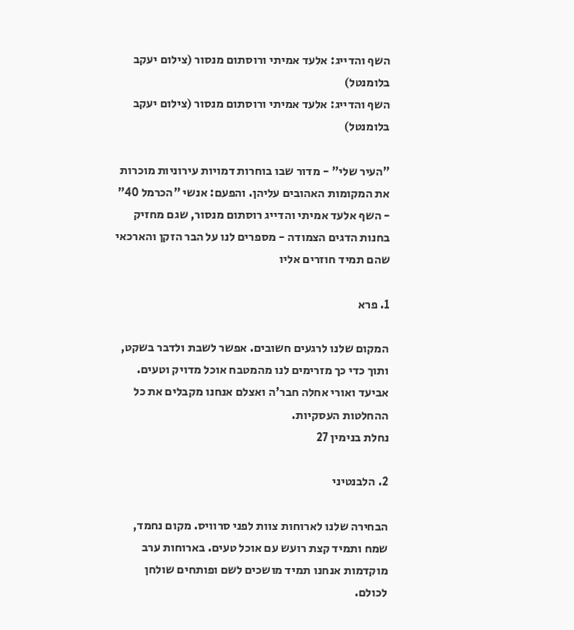השף והדייג: אלעד אמיתי ורוסתום מנסור (צילום יעקב בלומנטל)
השף והדייג: אלעד אמיתי ורוסתום מנסור (צילום יעקב בלומנטל)

"העיר שלי" - מדור שבו בוחרות דמויות עירוניות מוכרות את המקומות האהובים עליהן. והפעם: אנשי "הכרמל 40" - השף אלעד אמיתי והדייג רוסתום מנסור, שגם מחזיק בחנות הדגים הצמודה - מספרים לנו על הבר הזקן והארכאי שהם תמיד חוזרים אליו

1. פרא

המקום שלנו לרגעים חשובים. אפשר לשבת ולדבר בשקט, ותוך כדי כך מזרימים לנו מהמטבח אוכל מדויק וטעים. אביעד ואורי אחלה חבר'ה ואצלם אנחנו מקבלים את כל ההחלטות העסקיות.
נחלת בנימין 27

2. הלבנטיני

הבחירה שלנו לארוחות צוות לפני סרוויס. מקום נחמד, שמח ותמיד קצת רועש עם אוכל טעים. בארוחות ערב מוקדמות אנחנו תמיד מושכים לשם ופותחים שולחן לכולם.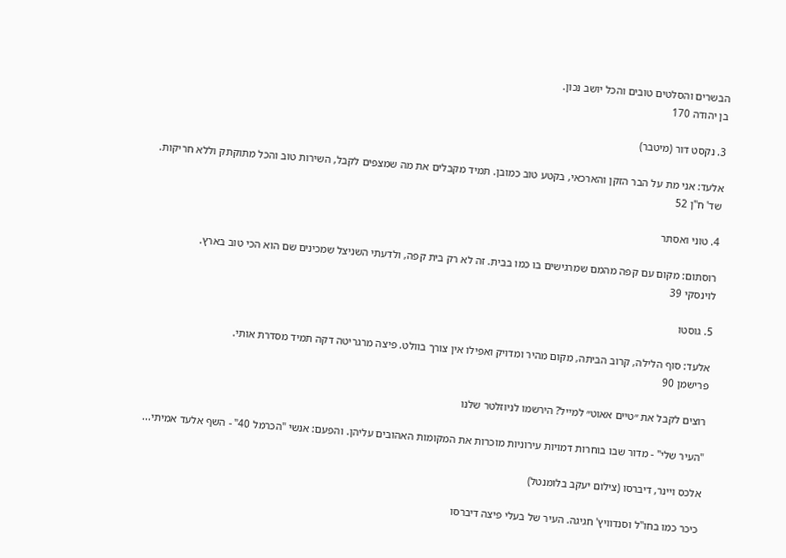הבשרים והסלטים טובים והכל יושב נכון.
בן יהודה 170

3. נקסט דור (מיטבר)

אלעד: אני מת על הבר הזקן והארכאי, בקטע טוב כמובן. תמיד מקבלים את מה שמצפים לקבל, השירות טוב והכל מתוקתק וללא חריקות.
שד' ח"ן 52

4. טוני ואסתר

רוסתום: מקום עם קפה מהמם שמרגישים בו כמו בבית. זה לא רק בית קפה, ולדעתי השניצל שמכינים שם הוא הכי טוב בארץ.
לוינסקי 39

5. גוסטו

אלעד: סוף הלילה, קרוב הביתה, מקום מהיר ומדויק ואפילו אין צורך בוולט. פיצה מרגריטה דקה תמיד מסדרת אותי.
פרישמן 90

רוצים לקבל את ״טיים אאוט״ למייל? הירשמו לניוזלטר שלנו

"העיר שלי" - מדור שבו בוחרות דמויות עירוניות מוכרות את המקומות האהובים עליהן. והפעם: אנשי "הכרמל 40" - השף אלעד אמיתי...

אלכס ויינר, דיברסו (צילום יעקב בלומנטל)

כיכר כמו בחו"ל וסנדוויץ' חגיגה. העיר של בעלי פיצה דיברסו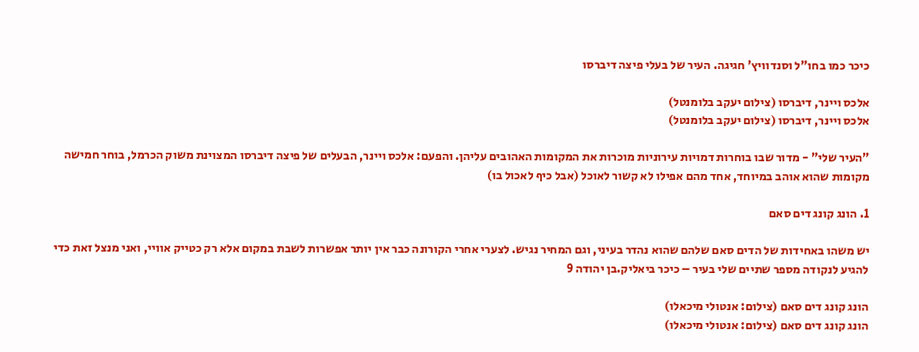כיכר כמו בחו"ל וסנדוויץ' חגיגה. העיר של בעלי פיצה דיברסו

אלכס ויינר, דיברסו (צילום יעקב בלומנטל)
אלכס ויינר, דיברסו (צילום יעקב בלומנטל)

"העיר שלי" - מדור שבו בוחרות דמויות עירוניות מוכרות את המקומות האהובים עליהן. והפעם: אלכס ויינר, הבעלים של פיצה דיברסו המצוינת משוק הכרמל, בוחר חמישה מקומות שהוא אוהב במיוחד, אחד מהם אפילו לא קשור לאוכל (אבל כיף לאכול בו)

1. הונג קונג דים סאם

יש משהו באחידות של הדים סאם שלהם שהוא נהדר בעיני, וגם המחיר נגיש. לצערי אחרי הקורונה כבר אין יותר אפשרות לשבת במקום אלא רק כטייק אוויי, ואני מנצל זאת כדי להגיע לנקודה מספר שתיים שלי בעיר – כיכר ביאליק.בן יהודה 9

הונג קונג דים סאם (צילום: אנטולי מיכאלו)
הונג קונג דים סאם (צילום: אנטולי מיכאלו)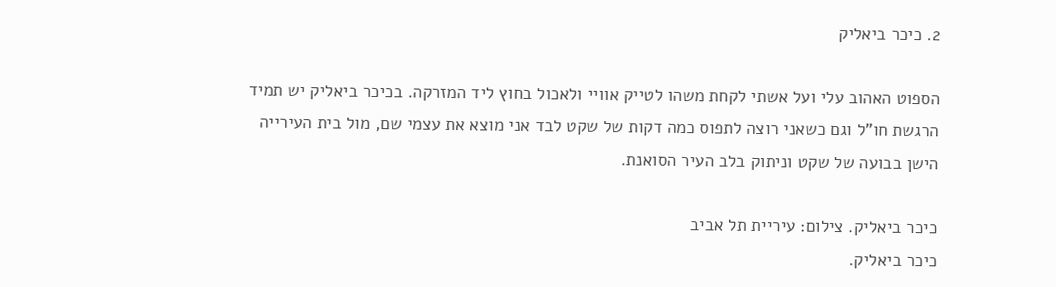2. כיכר ביאליק

הספוט האהוב עלי ועל אשתי לקחת משהו לטייק אוויי ולאכול בחוץ ליד המזרקה. בכיכר ביאליק יש תמיד הרגשת חו"ל וגם כשאני רוצה לתפוס כמה דקות של שקט לבד אני מוצא את עצמי שם, מול בית העירייה הישן בבועה של שקט וניתוק בלב העיר הסואנת.

כיכר ביאליק. צילום: עיריית תל אביב
כיכר ביאליק.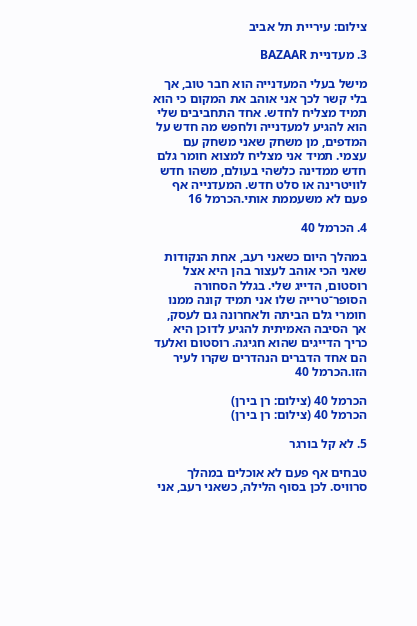צילום: עיריית תל אביב

3. מעדניית BAZAAR

מישל בעלי המעדנייה הוא חבר טוב, אך בלי קשר לכך אני אוהב את המקום כי הוא תמיד מצליח לחדש. אחד התחביבים שלי הוא להגיע למעדנייה ולחפש מה חדש על המדפים, מן משחק שאני משחק עם עצמי. תמיד אני מצליח למצוא חומר גלם חדש ממדינה כלשהי בעולם, משהו חדש לוויטרינה או סלט חדש. המעדנייה אף פעם לא משעממת אותי.הכרמל 16

4. הכרמל 40

במהלך היום כשאני רעב, אחת הנקודות שאני הכי אוהב לעצור בהן היא אצל רוסטום, הדייג שלי. בגלל הסחורה הסופר־טרייה שלו אני תמיד קונה ממנו חומרי גלם הביתה ולאחרונה גם לעסק, אך הסיבה האמיתית להגיע לדוכן היא כריך הדייגים שהוא חגיגה. רוסטום ואלעד הם אחד הדברים הנהדרים שקרו לעיר הזו.הכרמל 40

הכרמל 40 (צילום: רן בירן)
הכרמל 40 (צילום: רן בירן)

5. לא קל בורגר

טבחים אף פעם לא אוכלים במהלך סרוויס. לכן בסוף הלילה, כשאני רעב, אני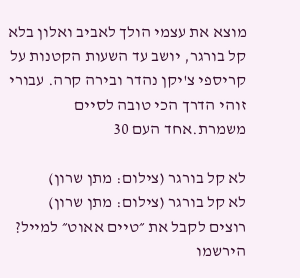מוצא את עצמי הולך לאביב ואלון בלא קל בורגר, יושב עד השעות הקטנות על קריספי צ'יקן נהדר ובירה קרה. עבורי זוהי הדרך הכי טובה לסיים משמרת.אחד העם 30

לא קל בורגר (צילום: מתן שרון)
לא קל בורגר (צילום: מתן שרון)
רוצים לקבל את ״טיים אאוט״ למייל? הירשמו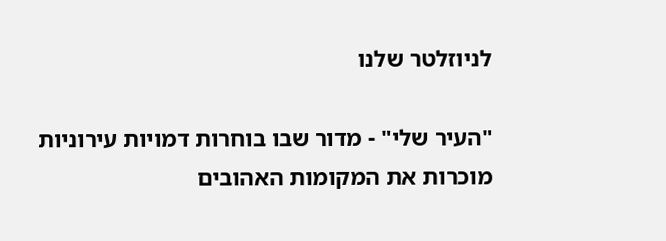לניוזלטר שלנו

"העיר שלי" - מדור שבו בוחרות דמויות עירוניות מוכרות את המקומות האהובים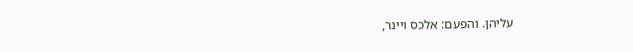עליהן. והפעם: אלכס ויינר,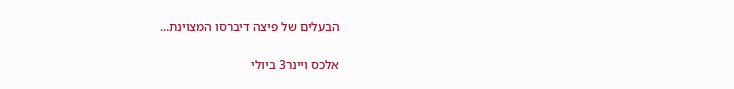הבעלים של פיצה דיברסו המצוינת...

אלכס ויינר3 ביולי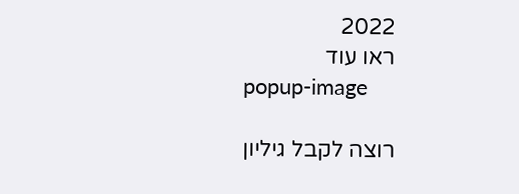2022
ראו עוד
popup-image

רוצה לקבל גיליון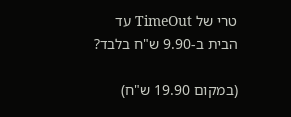טרי של TimeOut עד הבית ב-9.90 ש"ח בלבד?

(במקום 19.90 ש"ח)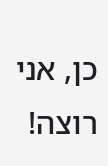כן, אני רוצה!